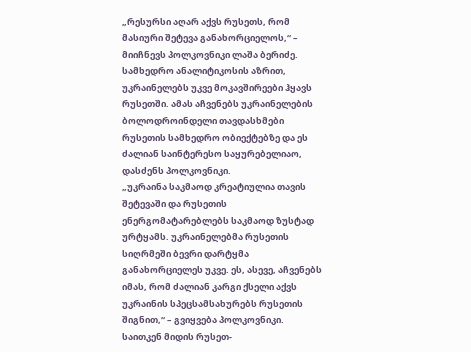„რესურსი აღარ აქვს რუსეთს, რომ მასიური შეტევა განახორციელოს,“ – მიიჩნევს პოლკოვნიკი ლაშა ბერიძე.
სამხედრო ანალიტიკოსის აზრით, უკრაინელებს უკვე მოკავშირეები ჰყავს რუსეთში. ამას აჩვენებს უკრაინელების ბოლოდროინდელი თავდასხმები რუსეთის სამხედრო ობიექტებზე და ეს ძალიან საინტერესო საყურებელიაო, დასძენს პოლკოვნიკი.
„უკრაინა საკმაოდ კრეატიულია თავის შეტევაში და რუსეთის ენერგომატარებლებს საკმაოდ ზუსტად ურტყამს. უკრაინელებმა რუსეთის სიღრმეში ბევრი დარტყმა განახორციელეს უკვე. ეს, ასევე, აჩვენებს იმას, რომ ძალიან კარგი ქსელი აქვს უკრაინის სპეცსამსახურებს რუსეთის შიგნით,“ – გვიყვება პოლკოვნიკი.
საითკენ მიდის რუსეთ-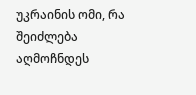უკრაინის ომი, რა შეიძლება აღმოჩნდეს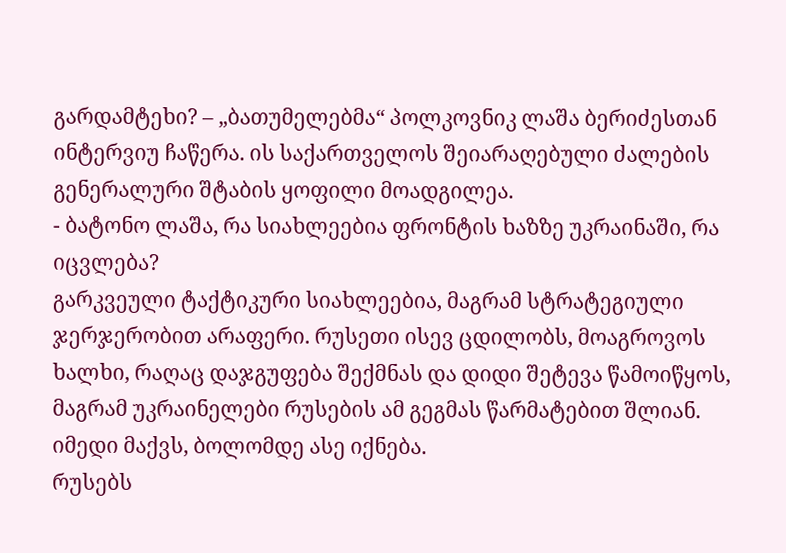გარდამტეხი? – „ბათუმელებმა“ პოლკოვნიკ ლაშა ბერიძესთან ინტერვიუ ჩაწერა. ის საქართველოს შეიარაღებული ძალების გენერალური შტაბის ყოფილი მოადგილეა.
- ბატონო ლაშა, რა სიახლეებია ფრონტის ხაზზე უკრაინაში, რა იცვლება?
გარკვეული ტაქტიკური სიახლეებია, მაგრამ სტრატეგიული ჯერჯერობით არაფერი. რუსეთი ისევ ცდილობს, მოაგროვოს ხალხი, რაღაც დაჯგუფება შექმნას და დიდი შეტევა წამოიწყოს, მაგრამ უკრაინელები რუსების ამ გეგმას წარმატებით შლიან. იმედი მაქვს, ბოლომდე ასე იქნება.
რუსებს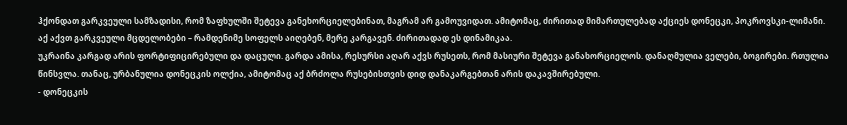ჰქონდათ გარკვეული სამზადისი, რომ ზაფხულში შეტევა განეხორციელებინათ, მაგრამ არ გამოუვიდათ. ამიტომაც, ძირითად მიმართულებად აქციეს დონეცკი, პოკროვსკი-ლიმანი. აქ აქვთ გარკვეული მცდელობები – რამდენიმე სოფელს აიღებენ, მერე კარგავენ. ძირითადად ეს დინამიკაა.
უკრაინა კარგად არის ფორტიფიცირებული და დაცული. გარდა ამისა, რესურსი აღარ აქვს რუსეთს, რომ მასიური შეტევა განახორციელოს. დანაღმულია ველები, ბოგირები. რთულია წინსვლა. თანაც, ურბანულია დონეცკის ოლქია, ამიტომაც აქ ბრძოლა რუსებისთვის დიდ დანაკარგებთან არის დაკავშირებული.
- დონეცკის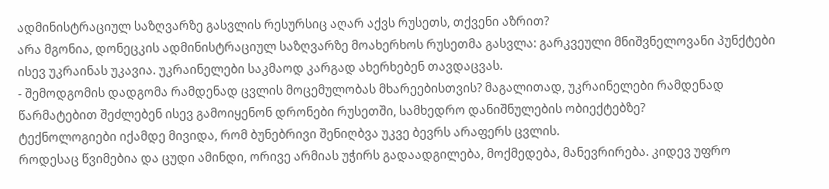ადმინისტრაციულ საზღვარზე გასვლის რესურსიც აღარ აქვს რუსეთს, თქვენი აზრით?
არა მგონია, დონეცკის ადმინისტრაციულ საზღვარზე მოახერხოს რუსეთმა გასვლა: გარკვეული მნიშვნელოვანი პუნქტები ისევ უკრაინას უკავია. უკრაინელები საკმაოდ კარგად ახერხებენ თავდაცვას.
- შემოდგომის დადგომა რამდენად ცვლის მოცემულობას მხარეებისთვის? მაგალითად, უკრაინელები რამდენად წარმატებით შეძლებენ ისევ გამოიყენონ დრონები რუსეთში, სამხედრო დანიშნულების ობიექტებზე?
ტექნოლოგიები იქამდე მივიდა, რომ ბუნებრივი შენიღბვა უკვე ბევრს არაფერს ცვლის.
როდესაც წვიმებია და ცუდი ამინდი, ორივე არმიას უჭირს გადაადგილება, მოქმედება, მანევრირება. კიდევ უფრო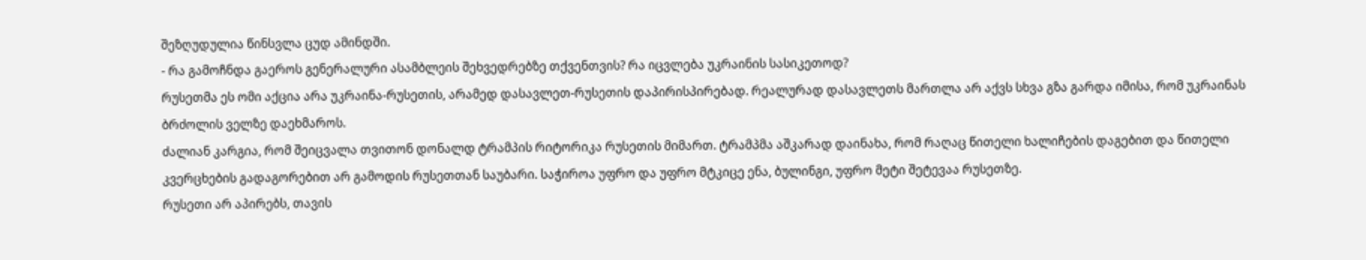შეზღუდულია წინსვლა ცუდ ამინდში.
- რა გამოჩნდა გაეროს გენერალური ასამბლეის შეხვედრებზე თქვენთვის? რა იცვლება უკრაინის სასიკეთოდ?
რუსეთმა ეს ომი აქცია არა უკრაინა-რუსეთის, არამედ დასავლეთ-რუსეთის დაპირისპირებად. რეალურად დასავლეთს მართლა არ აქვს სხვა გზა გარდა იმისა, რომ უკრაინას ბრძოლის ველზე დაეხმაროს.
ძალიან კარგია, რომ შეიცვალა თვითონ დონალდ ტრამპის რიტორიკა რუსეთის მიმართ. ტრამპმა აშკარად დაინახა, რომ რაღაც წითელი ხალიჩების დაგებით და წითელი კვერცხების გადაგორებით არ გამოდის რუსეთთან საუბარი. საჭიროა უფრო და უფრო მტკიცე ენა, ბულინგი, უფრო მეტი შეტევაა რუსეთზე.
რუსეთი არ აპირებს, თავის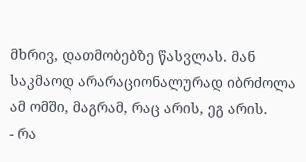მხრივ, დათმობებზე წასვლას. მან საკმაოდ არარაციონალურად იბრძოლა ამ ომში, მაგრამ, რაც არის, ეგ არის.
- რა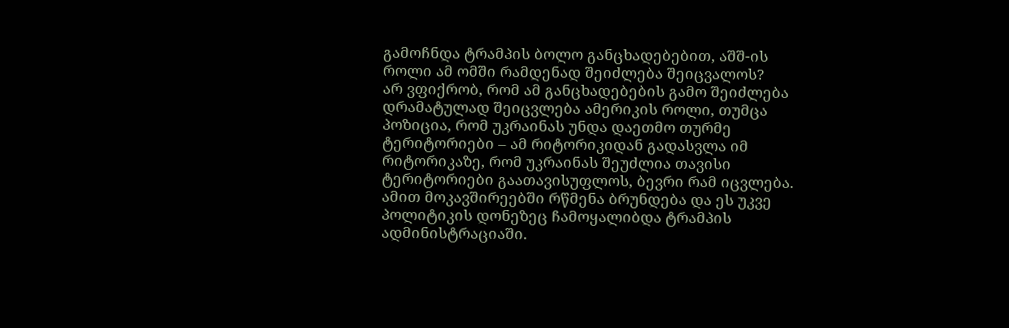გამოჩნდა ტრამპის ბოლო განცხადებებით, აშშ-ის როლი ამ ომში რამდენად შეიძლება შეიცვალოს?
არ ვფიქრობ, რომ ამ განცხადებების გამო შეიძლება დრამატულად შეიცვლება ამერიკის როლი, თუმცა პოზიცია, რომ უკრაინას უნდა დაეთმო თურმე ტერიტორიები – ამ რიტორიკიდან გადასვლა იმ რიტორიკაზე, რომ უკრაინას შეუძლია თავისი ტერიტორიები გაათავისუფლოს, ბევრი რამ იცვლება. ამით მოკავშირეებში რწმენა ბრუნდება და ეს უკვე პოლიტიკის დონეზეც ჩამოყალიბდა ტრამპის ადმინისტრაციაში.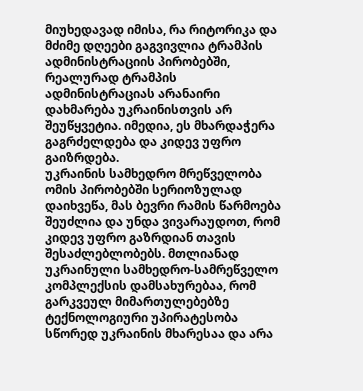მიუხედავად იმისა, რა რიტორიკა და მძიმე დღეები გაგვივლია ტრამპის ადმინისტრაციის პირობებში, რეალურად ტრამპის ადმინისტრაციას არანაირი დახმარება უკრაინისთვის არ შეუწყვეტია. იმედია, ეს მხარდაჭერა გაგრძელდება და კიდევ უფრო გაიზრდება.
უკრაინის სამხედრო მრეწველობა ომის პირობებში სერიოზულად დაიხვეწა, მას ბევრი რამის წარმოება შეუძლია და უნდა ვივარაუდოთ, რომ კიდევ უფრო გაზრდიან თავის შესაძლებლობებს. მთლიანად უკრაინული სამხედრო-სამრეწველო კომპლექსის დამსახურებაა, რომ გარკვეულ მიმართულებებზე ტექნოლოგიური უპირატესობა სწორედ უკრაინის მხარესაა და არა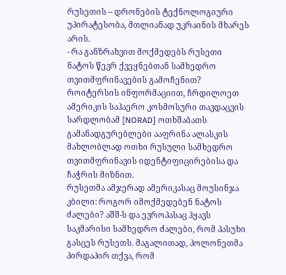რუსეთის – დრონების ტექნოლოგიური უპირატესობა, მთლიანად უკრაინის მხარეს არის.
- რა განზრახვით მოქმედებს რუსეთი ნატოს წევრ ქვეყნებთან სამხედრო თვითმფრინავების გამოჩენით? როიტერსის ინფორმაციით, ჩრდილოეთ ამერიკის საჰაერო კოსმოსური თავდაცვის სარდლობამ [NORAD] ოთხშაბათს გამანადგურებლები ააფრინა ალასკის მახლობლად ოთხი რუსული სამხედრო თვითმფრინავის იდენტიფიცირებისა და ჩაჭრის მიზნით.
რუსეთმა ამჯერად ამერიკასაც მოუსინჯა კბილი: როგორ იმოქმედებენ ნატოს ძალები? აშშ-ს და ევროპასაც ჰყავს საკმარისი სამხედრო ძალები, რომ პასუხი გასცეს რუსეთს. მაგალითად, პოლონეთმა პირდაპირ თქვა, რომ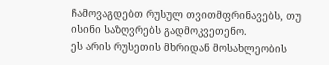ჩამოვაგდებთ რუსულ თვითმფრინავებს, თუ ისინი საზღვრებს გადმოკვეთენო.
ეს არის რუსეთის მხრიდან მოსახლეობის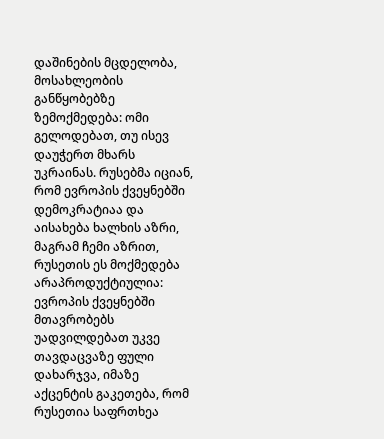დაშინების მცდელობა, მოსახლეობის განწყობებზე ზემოქმედება: ომი გელოდებათ, თუ ისევ დაუჭერთ მხარს უკრაინას. რუსებმა იციან, რომ ევროპის ქვეყნებში დემოკრატიაა და აისახება ხალხის აზრი, მაგრამ ჩემი აზრით, რუსეთის ეს მოქმედება არაპროდუქტიულია: ევროპის ქვეყნებში მთავრობებს უადვილდებათ უკვე თავდაცვაზე ფული დახარჯვა, იმაზე აქცენტის გაკეთება, რომ რუსეთია საფრთხეა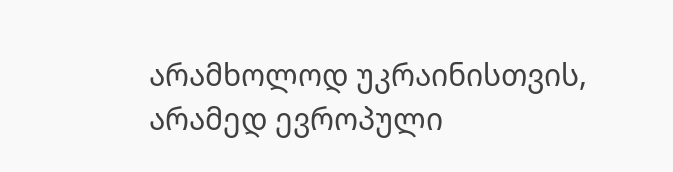არამხოლოდ უკრაინისთვის, არამედ ევროპული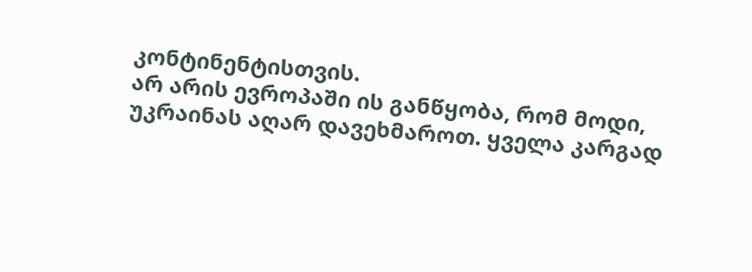კონტინენტისთვის.
არ არის ევროპაში ის განწყობა, რომ მოდი, უკრაინას აღარ დავეხმაროთ. ყველა კარგად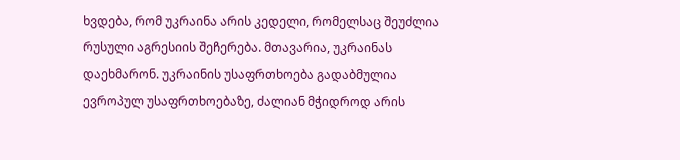ხვდება, რომ უკრაინა არის კედელი, რომელსაც შეუძლია რუსული აგრესიის შეჩერება. მთავარია, უკრაინას დაეხმარონ. უკრაინის უსაფრთხოება გადაბმულია ევროპულ უსაფრთხოებაზე, ძალიან მჭიდროდ არის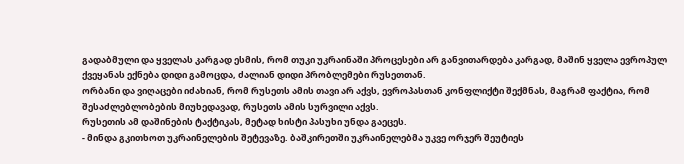გადაბმული და ყველას კარგად ესმის, რომ თუკი უკრაინაში პროცესები არ განვითარდება კარგად, მაშინ ყველა ევროპულ ქვეყანას ექნება დიდი გამოცდა, ძალიან დიდი პრობლემები რუსეთთან.
ორბანი და ვიღაცები იძახიან, რომ რუსეთს ამის თავი არ აქვს, ევროპასთან კონფლიქტი შექმნას, მაგრამ ფაქტია, რომ შესაძლებლობების მიუხედავად, რუსეთს ამის სურვილი აქვს.
რუსეთის ამ დაშინების ტაქტიკას, მეტად ხისტი პასუხი უნდა გაეცეს.
- მინდა გკითხოთ უკრაინელების შეტევაზე. ბაშკირეთში უკრაინელებმა უკვე ორჯერ შეუტიეს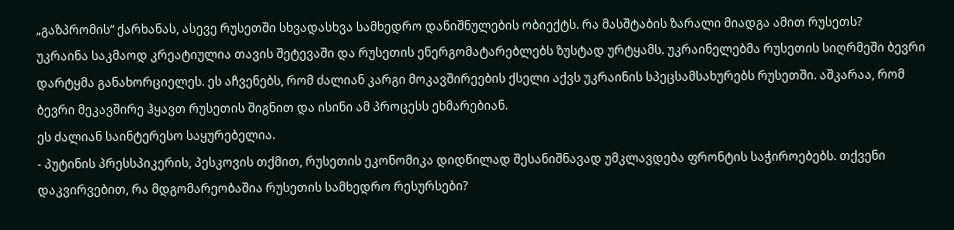„გაზპრომის“ ქარხანას, ასევე რუსეთში სხვადასხვა სამხედრო დანიშნულების ობიექტს. რა მასშტაბის ზარალი მიადგა ამით რუსეთს?
უკრაინა საკმაოდ კრეატიულია თავის შეტევაში და რუსეთის ენერგომატარებლებს ზუსტად ურტყამს. უკრაინელებმა რუსეთის სიღრმეში ბევრი დარტყმა განახორციელეს. ეს აჩვენებს, რომ ძალიან კარგი მოკავშირეების ქსელი აქვს უკრაინის სპეცსამსახურებს რუსეთში. აშკარაა, რომ ბევრი მეკავშირე ჰყავთ რუსეთის შიგნით და ისინი ამ პროცესს ეხმარებიან.
ეს ძალიან საინტერესო საყურებელია.
- პუტინის პრესსპიკერის, პესკოვის თქმით, რუსეთის ეკონომიკა დიდწილად შესანიშნავად უმკლავდება ფრონტის საჭიროებებს. თქვენი დაკვირვებით, რა მდგომარეობაშია რუსეთის სამხედრო რესურსები?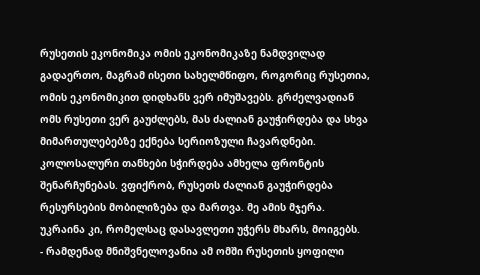რუსეთის ეკონომიკა ომის ეკონომიკაზე ნამდვილად გადაერთო, მაგრამ ისეთი სახელმწიფო, როგორიც რუსეთია, ომის ეკონომიკით დიდხანს ვერ იმუშავებს. გრძელვადიან ომს რუსეთი ვერ გაუძლებს, მას ძალიან გაუჭირდება და სხვა მიმართულებებზე ექნება სერიოზული ჩავარდნები.
კოლოსალური თანხები სჭირდება ამხელა ფრონტის შენარჩუნებას. ვფიქრობ, რუსეთს ძალიან გაუჭირდება რესურსების მობილიზება და მართვა. მე ამის მჯერა.
უკრაინა კი, რომელსაც დასავლეთი უჭერს მხარს, მოიგებს.
- რამდენად მნიშვნელოვანია ამ ომში რუსეთის ყოფილი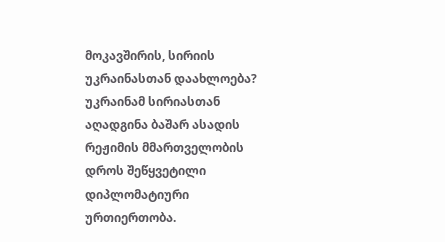მოკავშირის, სირიის უკრაინასთან დაახლოება? უკრაინამ სირიასთან აღადგინა ბაშარ ასადის რეჟიმის მმართველობის დროს შეწყვეტილი დიპლომატიური ურთიერთობა.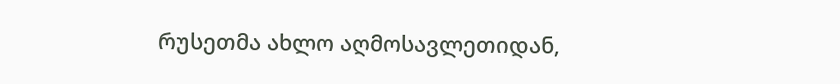რუსეთმა ახლო აღმოსავლეთიდან,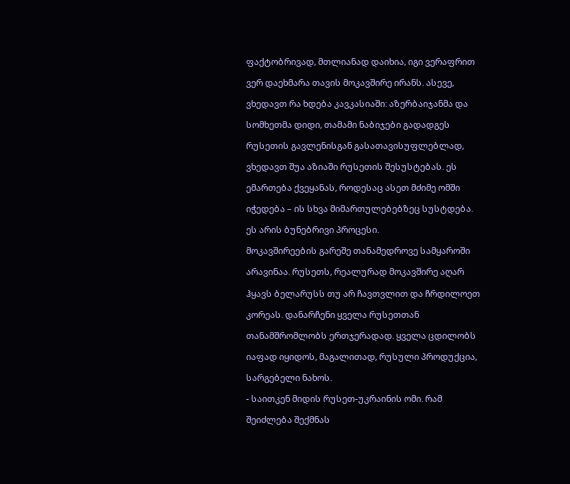ფაქტობრივად, მთლიანად დაიხია, იგი ვერაფრით ვერ დაეხმარა თავის მოკავშირე ირანს. ასევე, ვხედავთ რა ხდება კავკასიაში: აზერბაიჯანმა და სომხეთმა დიდი, თამამი ნაბიჯები გადადგეს რუსეთის გავლენისგან გასათავისუფლებლად, ვხედავთ შუა აზიაში რუსეთის შესუსტებას. ეს ემართება ქვეყანას, როდესაც ასეთ მძიმე ომში იჭედება – ის სხვა მიმართულებებზეც სუსტდება. ეს არის ბუნებრივი პროცესი.
მოკავშირეების გარეშე თანამედროვე სამყაროში არავინაა. რუსეთს, რეალურად მოკავშირე აღარ ჰყავს ბელარუსს თუ არ ჩავთვლით და ჩრდილოეთ კორეას. დანარჩენი ყველა რუსეთთან თანამშრომლობს ერთჯერადად. ყველა ცდილობს იაფად იყიდოს, მაგალითად, რუსული პროდუქცია, სარგებელი ნახოს.
- საითკენ მიდის რუსეთ-უკრაინის ომი. რამ შეიძლება შექმნას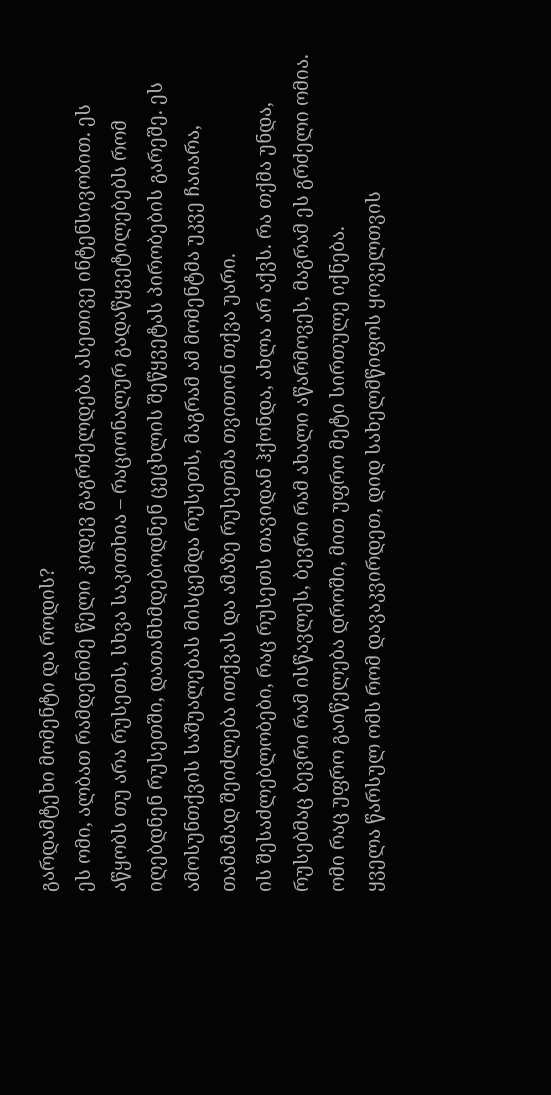გარდამტეხი მომენტი და როდის?
ეს ომი, ალბათ რამდენიმე წელი კიდევ გაგრძელდება ასეთივე ინტენსივობით. ეს აწყობს თუ არა რუსეთს, სხვა საკითხია – რაციონალურ გადაწყვეტილებებს რომ იღებდნენ რუსეთში, დათანხმდებოდნენ ცეცხლის შეწყვეტას პირობების გარეშე. ეს ამოსუნთქვის საშუალებას მისცემდა რუსეთს, მაგრამ ამ მომენტმა უკვე ჩაიარა, თამამად შეიძლება ითქვას და ამაზე რუსეთმა თვითონ თქვა უარი.
ის შესაძლებლობები, რაც რუსეთს თავიდან ჰქონდა, ახლა არ აქვს. რა თქმა უნდა, რუსებმაც ბევრი რამ ისწავლეს, ბევრი რამ ახალი აწარმოვეს, მაგრამ ეს გრძელი ომია. ომი რაც უფრო გაიწელება დროში, მით უფრო მეტი სირთულე იქნება.
ყველა წარსულ ომს რომ დავაკვირდეთ, დიდ სახელმწიფოს ყოველთვის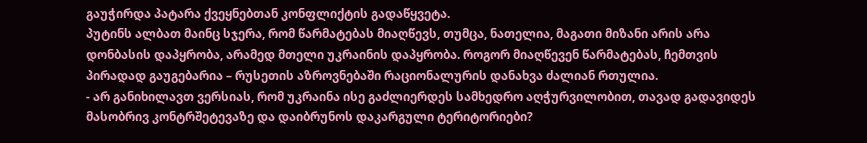გაუჭირდა პატარა ქვეყნებთან კონფლიქტის გადაწყვეტა.
პუტინს ალბათ მაინც სჯერა, რომ წარმატებას მიაღწევს, თუმცა, ნათელია, მაგათი მიზანი არის არა დონბასის დაპყრობა, არამედ მთელი უკრაინის დაპყრობა. როგორ მიაღწევენ წარმატებას, ჩემთვის პირადად გაუგებარია – რუსეთის აზროვნებაში რაციონალურის დანახვა ძალიან რთულია.
- არ განიხილავთ ვერსიას, რომ უკრაინა ისე გაძლიერდეს სამხედრო აღჭურვილობით, თავად გადავიდეს მასობრივ კონტრშეტევაზე და დაიბრუნოს დაკარგული ტერიტორიები?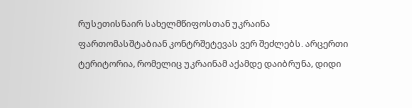რუსეთისნაირ სახელმწიფოსთან უკრაინა ფართომასშტაბიან კონტრშეტევას ვერ შეძლებს. არცერთი ტერიტორია, რომელიც უკრაინამ აქამდე დაიბრუნა, დიდი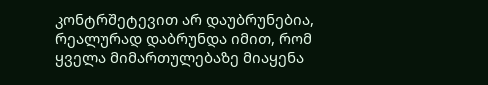კონტრშეტევით არ დაუბრუნებია, რეალურად დაბრუნდა იმით, რომ ყველა მიმართულებაზე მიაყენა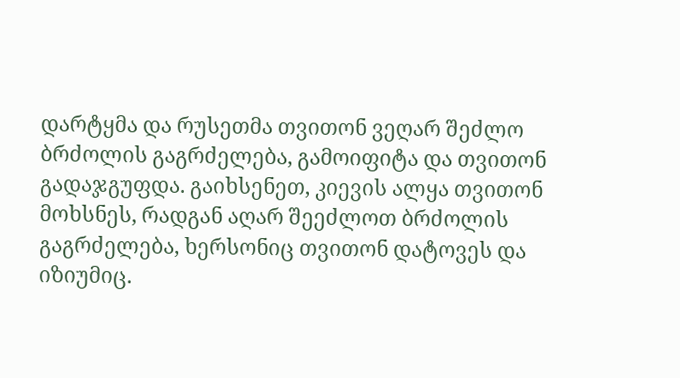დარტყმა და რუსეთმა თვითონ ვეღარ შეძლო ბრძოლის გაგრძელება, გამოიფიტა და თვითონ გადაჯგუფდა. გაიხსენეთ, კიევის ალყა თვითონ მოხსნეს, რადგან აღარ შეეძლოთ ბრძოლის გაგრძელება, ხერსონიც თვითონ დატოვეს და იზიუმიც.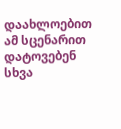დაახლოებით ამ სცენარით დატოვებენ სხვა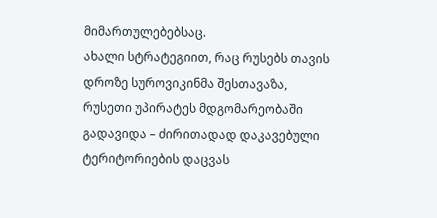მიმართულებებსაც.
ახალი სტრატეგიით, რაც რუსებს თავის დროზე სუროვიკინმა შესთავაზა, რუსეთი უპირატეს მდგომარეობაში გადავიდა – ძირითადად დაკავებული ტერიტორიების დაცვას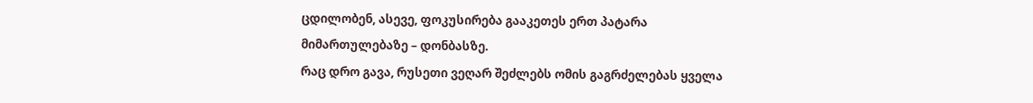ცდილობენ, ასევე, ფოკუსირება გააკეთეს ერთ პატარა მიმართულებაზე – დონბასზე.
რაც დრო გავა, რუსეთი ვეღარ შეძლებს ომის გაგრძელებას ყველა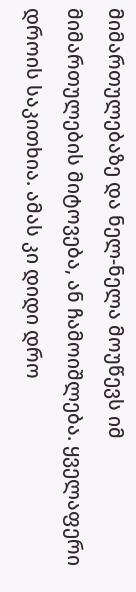მიმართულებაზე და ნელ-ნელა მოუწევს იმ მიმართულების მიტოვება, ან ჩამოიშლება. ყველაფერი დროის საკითხია. ამას კი დიდი დრო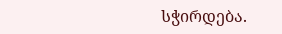სჭირდება.